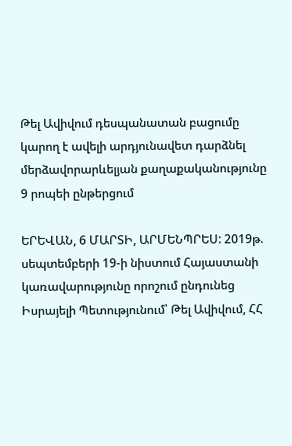Թել Ավիվում դեսպանատան բացումը կարող է ավելի արդյունավետ դարձնել մերձավորարևելյան քաղաքականությունը
9 րոպեի ընթերցում

ԵՐԵՎԱՆ, 6 ՄԱՐՏԻ, ԱՐՄԵՆՊՐԵՍ: 2019թ. սեպտեմբերի 19-ի նիստում Հայաստանի կառավարությունը որոշում ընդունեց Իսրայելի Պետությունում՝ Թել Ավիվում, ՀՀ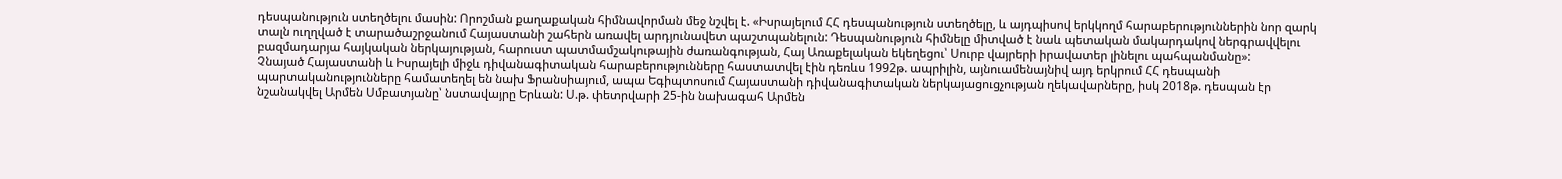դեսպանություն ստեղծելու մասին: Որոշման քաղաքական հիմնավորման մեջ նշվել է. «Իսրայելում ՀՀ դեսպանություն ստեղծելը, և այդպիսով երկկողմ հարաբերություններին նոր զարկ տալն ուղղված է տարածաշրջանում Հայաստանի շահերն առավել արդյունավետ պաշտպանելուն: Դեսպանություն հիմնելը միտված է նաև պետական մակարդակով ներգրավվելու բազմադարյա հայկական ներկայության, հարուստ պատմամշակութային ժառանգության, Հայ Առաքելական եկեղեցու՝ Սուրբ վայրերի իրավատեր լինելու պահպանմանը»:
Չնայած Հայաստանի և Իսրայելի միջև դիվանագիտական հարաբերությունները հաստատվել էին դեռևս 1992թ. ապրիլին, այնուամենայնիվ այդ երկրում ՀՀ դեսպանի պարտականությունները համատեղել են նախ Ֆրանսիայում, ապա Եգիպտոսում Հայաստանի դիվանագիտական ներկայացուցչության ղեկավարները, իսկ 2018թ. դեսպան էր նշանակվել Արմեն Սմբատյանը՝ նստավայրը Երևան: Ս.թ. փետրվարի 25-ին նախագահ Արմեն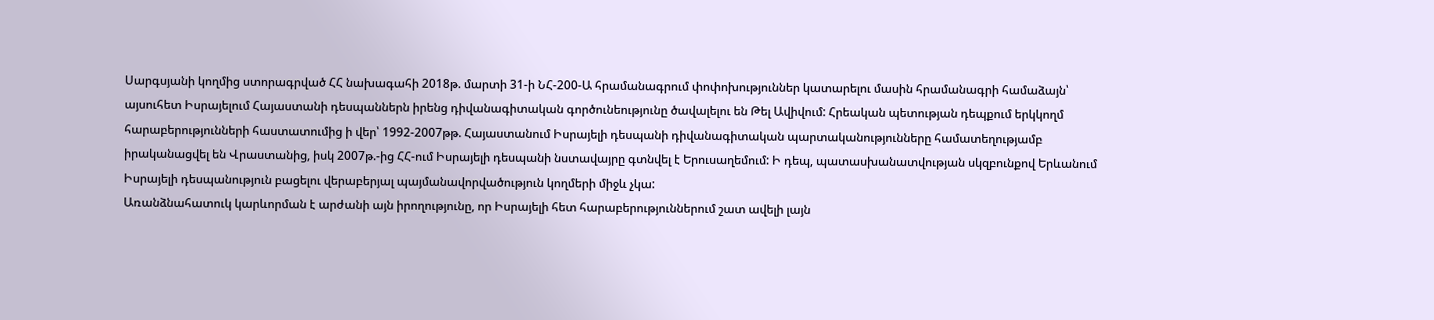Սարգսյանի կողմից ստորագրված ՀՀ նախագահի 2018թ. մարտի 31-ի ՆՀ-200-Ա հրամանագրում փոփոխություններ կատարելու մասին հրամանագրի համաձայն՝ այսուհետ Իսրայելում Հայաստանի դեսպաններն իրենց դիվանագիտական գործունեությունը ծավալելու են Թել Ավիվում: Հրեական պետության դեպքում երկկողմ հարաբերությունների հաստատումից ի վեր՝ 1992-2007թթ. Հայաստանում Իսրայելի դեսպանի դիվանագիտական պարտականությունները համատեղությամբ իրականացվել են Վրաստանից, իսկ 2007թ.-ից ՀՀ-ում Իսրայելի դեսպանի նստավայրը գտնվել է Երուսաղեմում: Ի դեպ, պատասխանատվության սկզբունքով Երևանում Իսրայելի դեսպանություն բացելու վերաբերյալ պայմանավորվածություն կողմերի միջև չկա:
Առանձնահատուկ կարևորման է արժանի այն իրողությունը, որ Իսրայելի հետ հարաբերություններում շատ ավելի լայն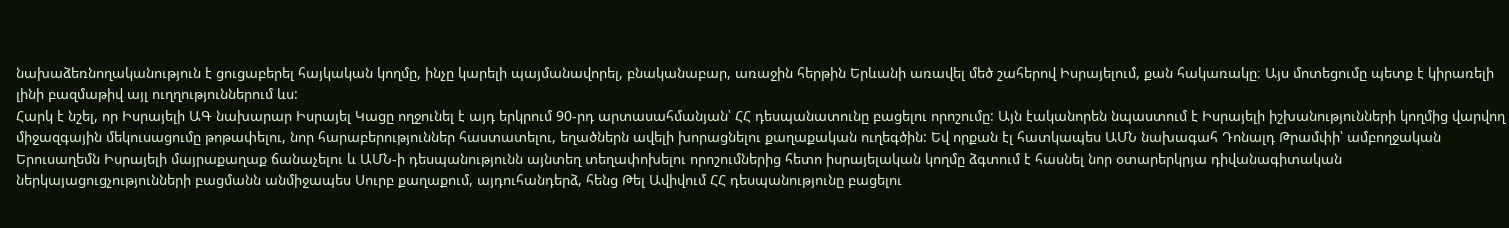նախաձեռնողականություն է ցուցաբերել հայկական կողմը, ինչը կարելի պայմանավորել, բնականաբար, առաջին հերթին Երևանի առավել մեծ շահերով Իսրայելում, քան հակառակը։ Այս մոտեցումը պետք է կիրառելի լինի բազմաթիվ այլ ուղղություններում ևս:
Հարկ է նշել, որ Իսրայելի ԱԳ նախարար Իսրայել Կացը ողջունել է այդ երկրում 90-րդ արտասահմանյան՝ ՀՀ դեսպանատունը բացելու որոշումը: Այն էականորեն նպաստում է Իսրայելի իշխանությունների կողմից վարվող միջազգային մեկուսացումը թոթափելու, նոր հարաբերություններ հաստատելու, եղածներն ավելի խորացնելու քաղաքական ուղեգծին: Եվ որքան էլ հատկապես ԱՄՆ նախագահ Դոնալդ Թրամփի՝ ամբողջական Երուսաղեմն Իսրայելի մայրաքաղաք ճանաչելու և ԱՄՆ-ի դեսպանությունն այնտեղ տեղափոխելու որոշումներից հետո իսրայելական կողմը ձգտում է հասնել նոր օտարերկրյա դիվանագիտական ներկայացուցչությունների բացմանն անմիջապես Սուրբ քաղաքում, այդուհանդերձ, հենց Թել Ավիվում ՀՀ դեսպանությունը բացելու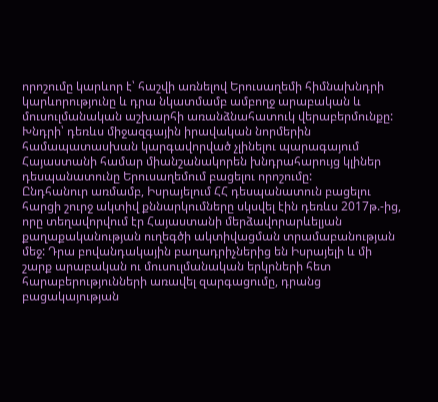որոշումը կարևոր է՝ հաշվի առնելով Երուսաղեմի հիմնախնդրի կարևորությունը և դրա նկատմամբ ամբողջ արաբական և մուսուլմանական աշխարհի առանձնահատուկ վերաբերմունքը: Խնդրի՝ դեռևս միջազգային իրավական նորմերին համապատասխան կարգավորված չլինելու պարագայում Հայաստանի համար միանշանակորեն խնդրահարույց կլիներ դեսպանատունը Երուսաղեմում բացելու որոշումը:
Ընդհանուր առմամբ, Իսրայելում ՀՀ դեսպանատուն բացելու հարցի շուրջ ակտիվ քննարկումները սկսվել էին դեռևս 2017թ.-ից, որը տեղավորվում էր Հայաստանի մերձավորարևելյան քաղաքականության ուղեգծի ակտիվացման տրամաբանության մեջ: Դրա բովանդակային բաղադրիչներից են Իսրայելի և մի շարք արաբական ու մուսուլմանական երկրների հետ հարաբերությունների առավել զարգացումը, դրանց բացակայության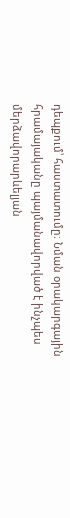դեպքում՝ հաստատումը։ Նման օրակարգային հրամայականը պայմանավորված է ինչպես մերձավորարևելյան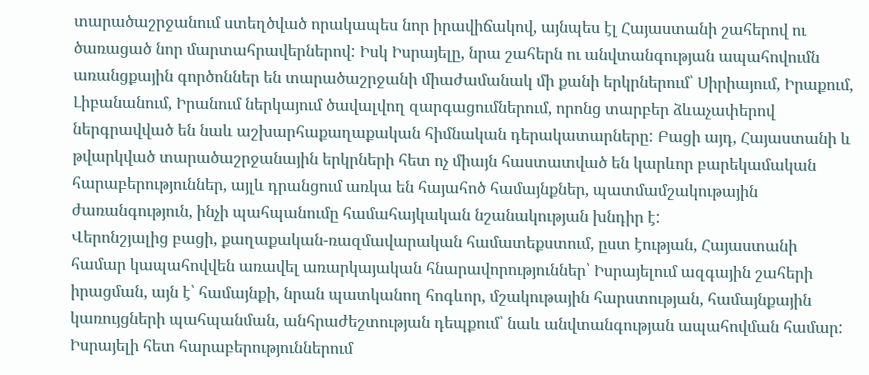տարածաշրջանում ստեղծված որակապես նոր իրավիճակով, այնպես էլ Հայաստանի շահերով ու ծառացած նոր մարտահրավերներով: Իսկ Իսրայելը, նրա շահերն ու անվտանգության ապահովումն առանցքային գործոններ են տարածաշրջանի միաժամանակ մի քանի երկրներում՝ Սիրիայում, Իրաքում, Լիբանանում, Իրանում ներկայում ծավալվող զարգացումներում, որոնց տարբեր ձևաչափերով ներգրավված են նաև աշխարհաքաղաքական հիմնական դերակատարները: Բացի այդ, Հայաստանի և թվարկված տարածաշրջանային երկրների հետ ոչ միայն հաստատված են կարևոր բարեկամական հարաբերություններ, այլև դրանցում առկա են հայահոծ համայնքներ, պատմամշակութային ժառանգություն, ինչի պահպանումը համահայկական նշանակության խնդիր է:
Վերոնշյալից բացի, քաղաքական-ռազմավարական համատեքստում, ըստ էության, Հայաստանի համար կապահովվեն առավել առարկայական հնարավորություններ՝ Իսրայելում ազգային շահերի իրացման, այն է՝ համայնքի, նրան պատկանող հոգևոր, մշակութային հարստության, համայնքային կառույցների պահպանման, անհրաժեշտության դեպքում՝ նաև անվտանգության ապահովման համար:
Իսրայելի հետ հարաբերություններում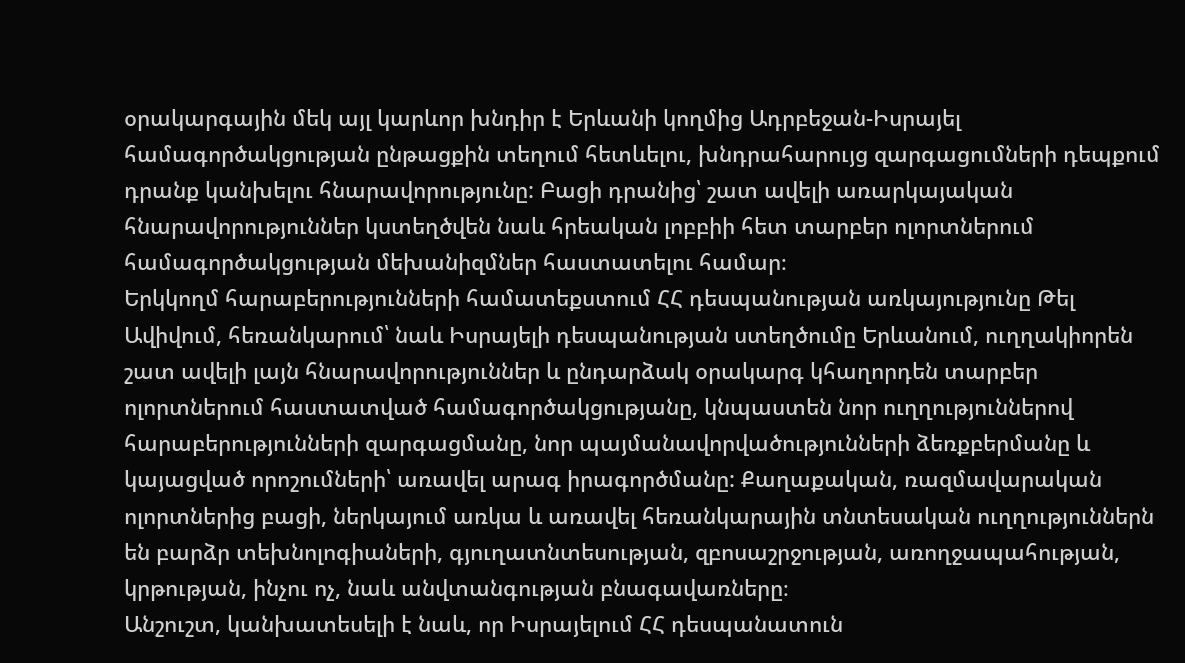օրակարգային մեկ այլ կարևոր խնդիր է Երևանի կողմից Ադրբեջան-Իսրայել համագործակցության ընթացքին տեղում հետևելու, խնդրահարույց զարգացումների դեպքում դրանք կանխելու հնարավորությունը: Բացի դրանից՝ շատ ավելի առարկայական հնարավորություններ կստեղծվեն նաև հրեական լոբբիի հետ տարբեր ոլորտներում համագործակցության մեխանիզմներ հաստատելու համար։
Երկկողմ հարաբերությունների համատեքստում ՀՀ դեսպանության առկայությունը Թել Ավիվում, հեռանկարում՝ նաև Իսրայելի դեսպանության ստեղծումը Երևանում, ուղղակիորեն շատ ավելի լայն հնարավորություններ և ընդարձակ օրակարգ կհաղորդեն տարբեր ոլորտներում հաստատված համագործակցությանը, կնպաստեն նոր ուղղություններով հարաբերությունների զարգացմանը, նոր պայմանավորվածությունների ձեռքբերմանը և կայացված որոշումների՝ առավել արագ իրագործմանը: Քաղաքական, ռազմավարական ոլորտներից բացի, ներկայում առկա և առավել հեռանկարային տնտեսական ուղղություններն են բարձր տեխնոլոգիաների, գյուղատնտեսության, զբոսաշրջության, առողջապահության, կրթության, ինչու ոչ, նաև անվտանգության բնագավառները։
Անշուշտ, կանխատեսելի է նաև, որ Իսրայելում ՀՀ դեսպանատուն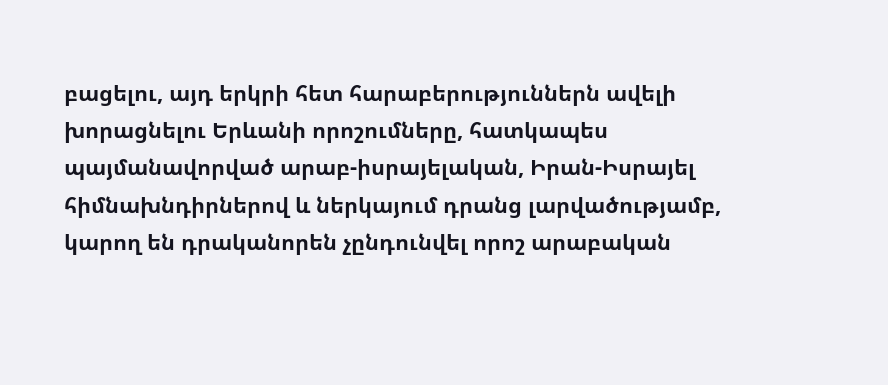բացելու, այդ երկրի հետ հարաբերություններն ավելի խորացնելու Երևանի որոշումները, հատկապես պայմանավորված արաբ-իսրայելական, Իրան-Իսրայել հիմնախնդիրներով և ներկայում դրանց լարվածությամբ, կարող են դրականորեն չընդունվել որոշ արաբական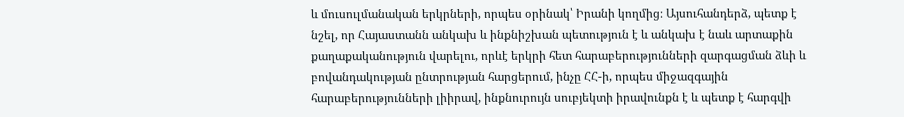և մուսուլմանական երկրների, որպես օրինակ՝ Իրանի կողմից։ Այսուհանդերձ, պետք է նշել, որ Հայաստանն անկախ և ինքնիշխան պետություն է և անկախ է նաև արտաքին քաղաքականություն վարելու, որևէ երկրի հետ հարաբերությունների զարգացման ձևի և բովանդակության ընտրության հարցերում, ինչը ՀՀ-ի, որպես միջազգային հարաբերությունների լիիրավ, ինքնուրույն սուբյեկտի իրավունքն է և պետք է հարգվի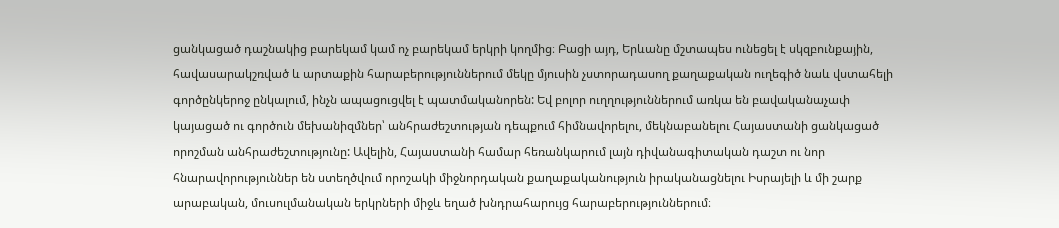ցանկացած դաշնակից բարեկամ կամ ոչ բարեկամ երկրի կողմից։ Բացի այդ, Երևանը մշտապես ունեցել է սկզբունքային, հավասարակշռված և արտաքին հարաբերություններում մեկը մյուսին չստորադասող քաղաքական ուղեգիծ նաև վստահելի գործընկերոջ ընկալում, ինչն ապացուցվել է պատմականորեն: Եվ բոլոր ուղղություններում առկա են բավականաչափ կայացած ու գործուն մեխանիզմներ՝ անհրաժեշտության դեպքում հիմնավորելու, մեկնաբանելու Հայաստանի ցանկացած որոշման անհրաժեշտությունը: Ավելին, Հայաստանի համար հեռանկարում լայն դիվանագիտական դաշտ ու նոր հնարավորություններ են ստեղծվում որոշակի միջնորդական քաղաքականություն իրականացնելու Իսրայելի և մի շարք արաբական, մուսուլմանական երկրների միջև եղած խնդրահարույց հարաբերություններում։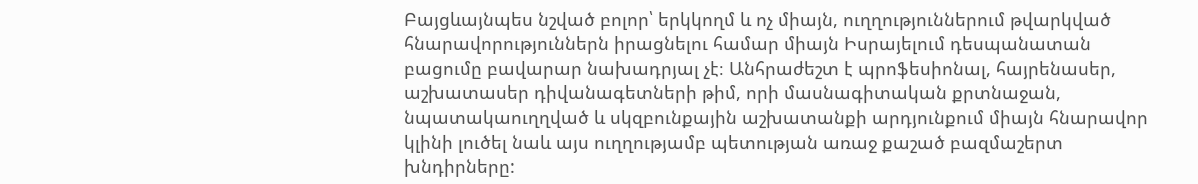Բայցևայնպես նշված բոլոր՝ երկկողմ և ոչ միայն, ուղղություններում թվարկված հնարավորություններն իրացնելու համար միայն Իսրայելում դեսպանատան բացումը բավարար նախադրյալ չէ։ Անհրաժեշտ է պրոֆեսիոնալ, հայրենասեր, աշխատասեր դիվանագետների թիմ, որի մասնագիտական քրտնաջան, նպատակաուղղված և սկզբունքային աշխատանքի արդյունքում միայն հնարավոր կլինի լուծել նաև այս ուղղությամբ պետության առաջ քաշած բազմաշերտ խնդիրները: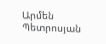Արմեն Պետրոսյան